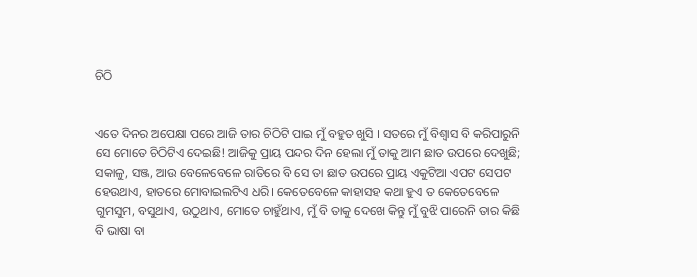ଚିଠି


ଏତେ ଦିନର ଅପେକ୍ଷା ପରେ ଆଜି ତାର ଚିଠିଟି ପାଇ ମୁଁ ବହୁତ ଖୁସି । ସତରେ ମୁଁ ବିଶ୍ଵାସ ବି କରିପାରୁନି ସେ ମୋତେ ଚିଠିଟିଏ ଦେଇଛି! ଆଜିକୁ ପ୍ରାୟ ପନ୍ଦର ଦିନ ହେଲା ମୁଁ ତାକୁ ଆମ ଛାତ ଉପରେ ଦେଖୁଛି; ସକାଳୁ, ସଞ୍ଜ, ଆଉ ବେଳେବେଳେ ରାତିରେ ବି ସେ ତା ଛାତ ଉପରେ ପ୍ରାୟ ଏକୁଟିଆ ଏପଟ ସେପଟ ହେଉଥାଏ, ହାତରେ ମୋବାଇଲଟିଏ ଧରି। କେତେବେଳେ କାହାସହ କଥା ହୁଏ ତ କେତେବେଳେ ଗୁମସୁମ, ବସୁଥାଏ, ଉଠୁଥାଏ, ମୋତେ ଚାହୁଁଥାଏ, ମୁଁ ବି ତାକୁ ଦେଖେ କିନ୍ତୁ ମୁଁ ବୁଝି ପାରେନି ତାର କିଛି ବି ଭାଷା ବା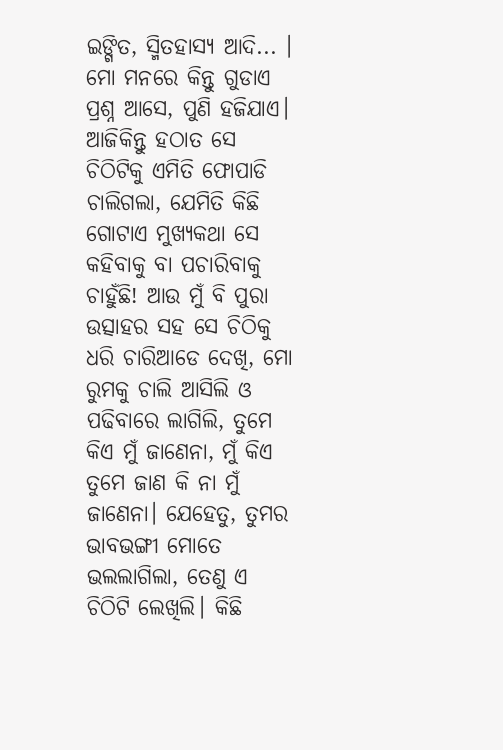ଇଙ୍ଗିତ, ସ୍ମିତହାସ୍ୟ ଆଦି... ।
ମୋ ମନରେ କିନ୍ତୁ ଗୁଡାଏ ପ୍ରଶ୍ନ ଆସେ, ପୁଣି ହଜିଯାଏ। ଆଜିକିନ୍ତୁ ହଠାତ ସେ ଚିଠିଟିକୁ ଏମିତି ଫୋପାଡି ଚାଲିଗଲା, ଯେମିତି କିଛି ଗୋଟାଏ ମୁଖ୍ୟକଥା ସେ କହିବାକୁ ବା ପଚାରିବାକୁ ଚାହୁଁଛି! ଆଉ ମୁଁ ବି ପୁରା ଉତ୍ସାହର ସହ ସେ ଚିଠିକୁ ଧରି ଚାରିଆଡେ ଦେଖି, ମୋ ରୁମକୁ ଚାଲି ଆସିଲି ଓ ପଢିବାରେ ଲାଗିଲି, ତୁମେ କିଏ ମୁଁ ଜାଣେନା, ମୁଁ କିଏ ତୁମେ ଜାଣ କି ନା ମୁଁ ଜାଣେନା। ଯେହେତୁ, ତୁମର ଭାବଭଙ୍ଗୀ ମୋତେ ଭଲଲାଗିଲା, ତେଣୁ ଏ ଚିଠିଟି ଲେଖିଲି। କିଛି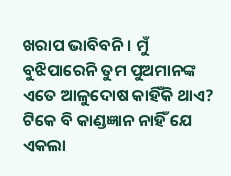ଖରାପ ଭାବିବନି । ମୁଁ ବୁଝିପାରେନି ତୁମ ପୁଅମାନଙ୍କ ଏତେ ଆଳୁଦୋଷ କାହିଁକି ଥାଏ? ଟିକେ ବି କାଣ୍ଡଜ୍ଞାନ ନାହିଁ ଯେ ଏକଲା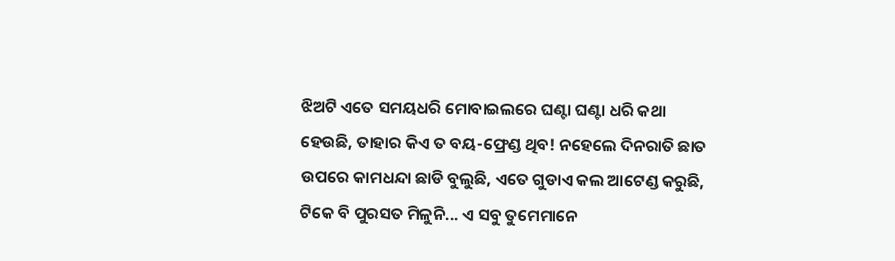ଝିଅଟି ଏତେ ସମୟଧରି ମୋବାଇଲରେ ଘଣ୍ଟା ଘଣ୍ଟା ଧରି କଥା ହେଉଛି, ତାହାର କିଏ ତ ବୟ-ଫ୍ରେଣ୍ଡ ଥିବ! ନହେଲେ ଦିନରାତି ଛାତ ଉପରେ କାମଧନ୍ଦା ଛାଡି ବୁଲୁଛି, ଏତେ ଗୁଡାଏ କଲ ଆଟେଣ୍ଡ କରୁଛି, ଟିକେ ବି ପୁରସତ ମିଳୁନି... ଏ ସବୁ ତୁମେମାନେ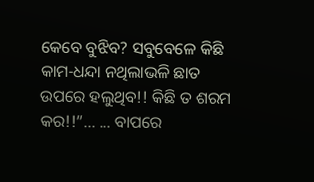କେବେ ବୁଝିବ? ସବୁବେଳେ କିଛି କାମ-ଧନ୍ଦା ନଥିଲାଭଳି ଛାତ ଉପରେ ହଲୁଥିବ!! କିଛି ତ ଶରମ କର!!”... ... ବାପରେ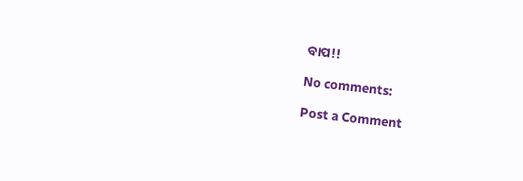ବାପ!!

No comments:

Post a Comment